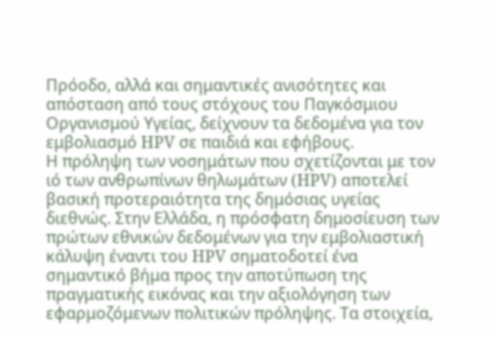Πρόοδο, αλλά και σημαντικές ανισότητες και απόσταση από τους στόχους του Παγκόσμιου Οργανισμού Υγείας, δείχνουν τα δεδομένα για τον εμβολιασμό HPV σε παιδιά και εφήβους.
Η πρόληψη των νοσημάτων που σχετίζονται με τον ιό των ανθρωπίνων θηλωμάτων (HPV) αποτελεί βασική προτεραιότητα της δημόσιας υγείας διεθνώς. Στην Ελλάδα, η πρόσφατη δημοσίευση των πρώτων εθνικών δεδομένων για την εμβολιαστική κάλυψη έναντι του HPV σηματοδοτεί ένα σημαντικό βήμα προς την αποτύπωση της πραγματικής εικόνας και την αξιολόγηση των εφαρμοζόμενων πολιτικών πρόληψης. Τα στοιχεία,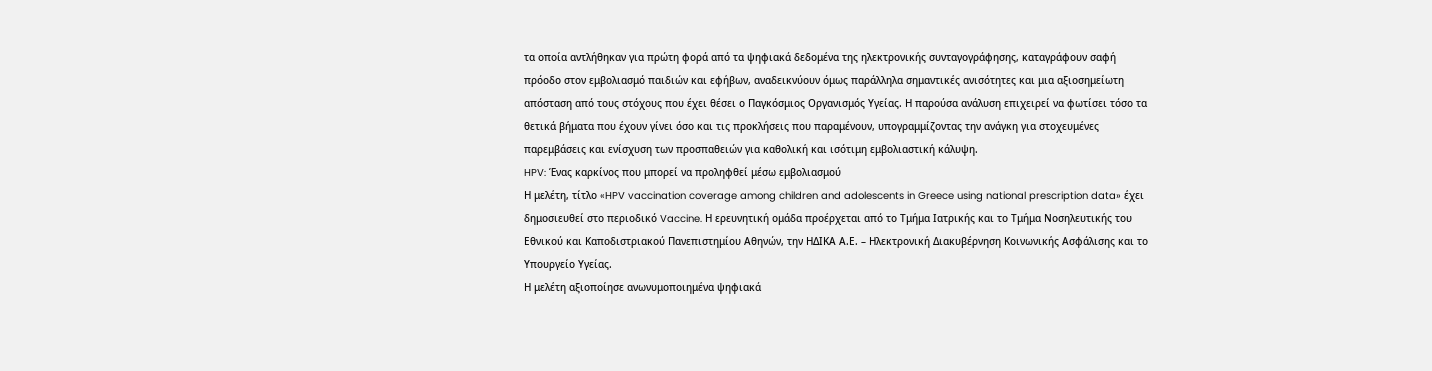τα οποία αντλήθηκαν για πρώτη φορά από τα ψηφιακά δεδομένα της ηλεκτρονικής συνταγογράφησης, καταγράφουν σαφή πρόοδο στον εμβολιασμό παιδιών και εφήβων, αναδεικνύουν όμως παράλληλα σημαντικές ανισότητες και μια αξιοσημείωτη απόσταση από τους στόχους που έχει θέσει ο Παγκόσμιος Οργανισμός Υγείας. Η παρούσα ανάλυση επιχειρεί να φωτίσει τόσο τα θετικά βήματα που έχουν γίνει όσο και τις προκλήσεις που παραμένουν, υπογραμμίζοντας την ανάγκη για στοχευμένες παρεμβάσεις και ενίσχυση των προσπαθειών για καθολική και ισότιμη εμβολιαστική κάλυψη.
HPV: Ένας καρκίνος που μπορεί να προληφθεί μέσω εμβολιασμού
Η μελέτη, τίτλο «HPV vaccination coverage among children and adolescents in Greece using national prescription data» έχει δημοσιευθεί στο περιοδικό Vaccine. Η ερευνητική ομάδα προέρχεται από το Τμήμα Ιατρικής και το Τμήμα Νοσηλευτικής του Εθνικού και Καποδιστριακού Πανεπιστημίου Αθηνών, την ΗΔΙΚΑ Α.Ε. – Ηλεκτρονική Διακυβέρνηση Κοινωνικής Ασφάλισης και το Υπουργείο Υγείας.
Η μελέτη αξιοποίησε ανωνυμοποιημένα ψηφιακά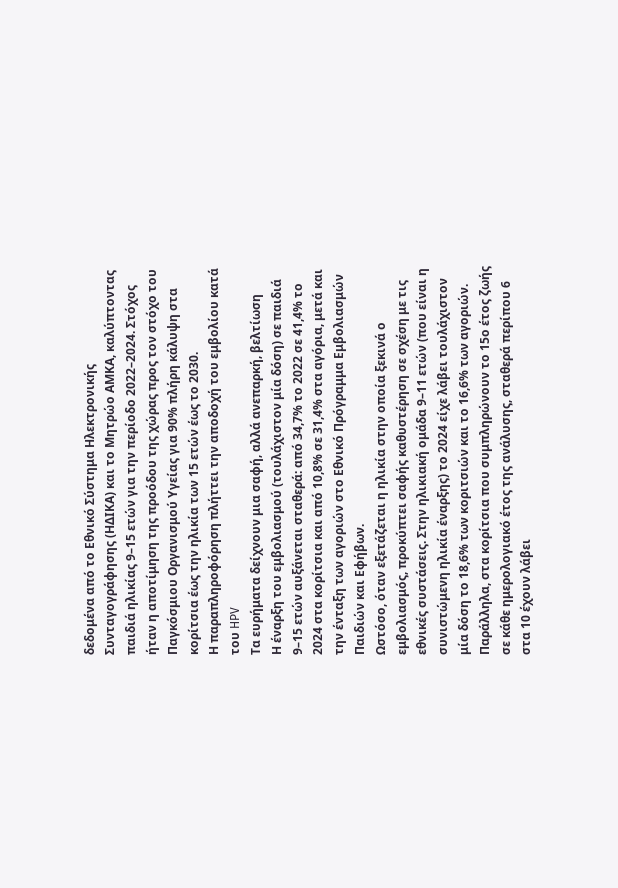δεδομένα από το Εθνικό Σύστημα Ηλεκτρονικής Συνταγογράφησης (ΗΔΙΚΑ) και το Μητρώο ΑΜΚΑ, καλύπτοντας παιδιά ηλικίας 9–15 ετών για την περίοδο 2022–2024. Στόχος ήταν η αποτίμηση της προόδου της χώρας προς τον στόχο του Παγκόσμιου Οργανισμού Υγείας για 90% πλήρη κάλυψη στα κορίτσια έως την ηλικία των 15 ετών έως το 2030.
Η παραπληροφόρηση πλήττει την αποδοχή του εμβολίου κατά του HPV
Τα ευρήματα δείχνουν μια σαφή, αλλά ανεπαρκή, βελτίωση
Η έναρξη του εμβολιασμού (τουλάχιστον μία δόση) σε παιδιά 9–15 ετών αυξάνεται σταθερά: από 34,7% το 2022 σε 41,4% το 2024 στα κορίτσια και από 10,8% σε 31,4% στα αγόρια, μετά και την ένταξη των αγοριών στο Εθνικό Πρόγραμμα Εμβολιασμών Παιδιών και Εφήβων.
Ωστόσο, όταν εξετάζεται η ηλικία στην οποία ξεκινά ο εμβολιασμός, προκύπτει σαφής καθυστέρηση σε σχέση με τις εθνικές συστάσεις. Στην ηλικιακή ομάδα 9–11 ετών (που είναι η συνιστώμενη ηλικία έναρξης) το 2024 είχε λάβει τουλάχιστον μία δόση το 18,6% των κοριτσιών και το 16,6% των αγοριών. Παράλληλα, στα κορίτσια που συμπληρώνουν το 15ο έτος ζωής σε κάθε ημερολογιακό έτος της ανάλυσης, σταθερά περίπου 6 στα 10 έχουν λάβει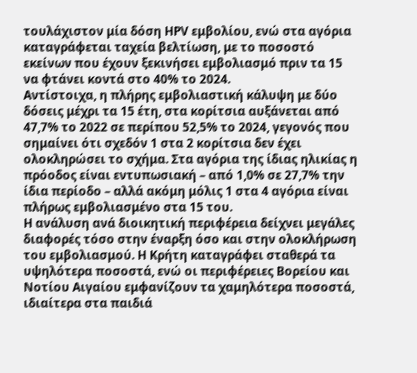τουλάχιστον μία δόση HPV εμβολίου, ενώ στα αγόρια καταγράφεται ταχεία βελτίωση, με το ποσοστό εκείνων που έχουν ξεκινήσει εμβολιασμό πριν τα 15 να φτάνει κοντά στο 40% το 2024.
Αντίστοιχα, η πλήρης εμβολιαστική κάλυψη με δύο δόσεις μέχρι τα 15 έτη, στα κορίτσια αυξάνεται από 47,7% το 2022 σε περίπου 52,5% το 2024, γεγονός που σημαίνει ότι σχεδόν 1 στα 2 κορίτσια δεν έχει ολοκληρώσει το σχήμα. Στα αγόρια της ίδιας ηλικίας η πρόοδος είναι εντυπωσιακή – από 1,0% σε 27,7% την ίδια περίοδο – αλλά ακόμη μόλις 1 στα 4 αγόρια είναι πλήρως εμβολιασμένο στα 15 του.
Η ανάλυση ανά διοικητική περιφέρεια δείχνει μεγάλες διαφορές τόσο στην έναρξη όσο και στην ολοκλήρωση του εμβολιασμού. Η Κρήτη καταγράφει σταθερά τα υψηλότερα ποσοστά, ενώ οι περιφέρειες Βορείου και Νοτίου Αιγαίου εμφανίζουν τα χαμηλότερα ποσοστά, ιδιαίτερα στα παιδιά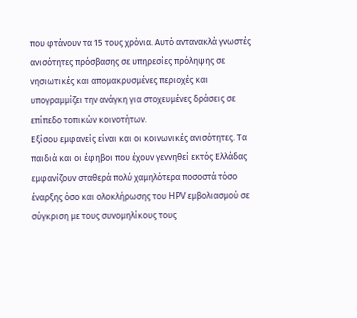που φτάνουν τα 15 τους χρόνια. Αυτό αντανακλά γνωστές ανισότητες πρόσβασης σε υπηρεσίες πρόληψης σε νησιωτικές και απομακρυσμένες περιοχές και υπογραμμίζει την ανάγκη για στοχευμένες δράσεις σε επίπεδο τοπικών κοινοτήτων.
Εξίσου εμφανείς είναι και οι κοινωνικές ανισότητες. Τα παιδιά και οι έφηβοι που έχουν γεννηθεί εκτός Ελλάδας εμφανίζουν σταθερά πολύ χαμηλότερα ποσοστά τόσο έναρξης όσο και ολοκλήρωσης του HPV εμβολιασμού σε σύγκριση με τους συνομηλίκους τους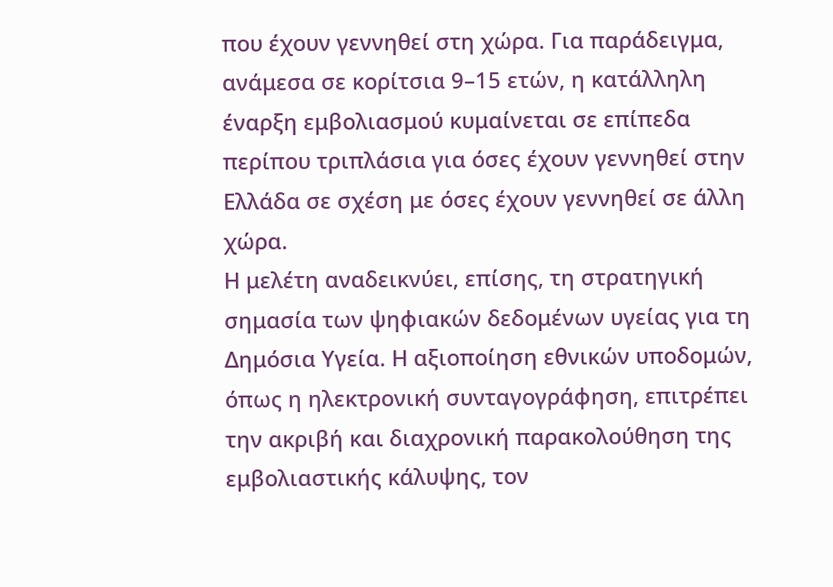που έχουν γεννηθεί στη χώρα. Για παράδειγμα, ανάμεσα σε κορίτσια 9–15 ετών, η κατάλληλη έναρξη εμβολιασμού κυμαίνεται σε επίπεδα περίπου τριπλάσια για όσες έχουν γεννηθεί στην Ελλάδα σε σχέση με όσες έχουν γεννηθεί σε άλλη χώρα.
Η μελέτη αναδεικνύει, επίσης, τη στρατηγική σημασία των ψηφιακών δεδομένων υγείας για τη Δημόσια Υγεία. Η αξιοποίηση εθνικών υποδομών, όπως η ηλεκτρονική συνταγογράφηση, επιτρέπει την ακριβή και διαχρονική παρακολούθηση της εμβολιαστικής κάλυψης, τον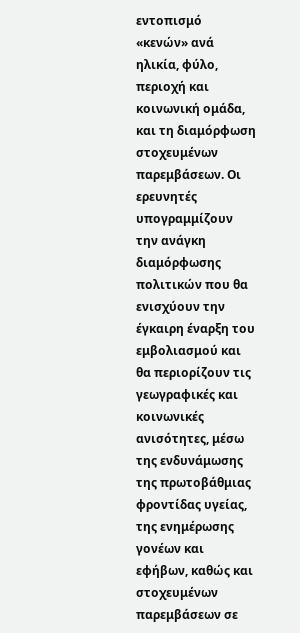εντοπισμό «κενών» ανά ηλικία, φύλο, περιοχή και κοινωνική ομάδα, και τη διαμόρφωση στοχευμένων παρεμβάσεων. Οι ερευνητές υπογραμμίζουν την ανάγκη διαμόρφωσης πολιτικών που θα ενισχύουν την έγκαιρη έναρξη του εμβολιασμού και θα περιορίζουν τις γεωγραφικές και κοινωνικές ανισότητες, μέσω της ενδυνάμωσης της πρωτοβάθμιας φροντίδας υγείας, της ενημέρωσης γονέων και εφήβων, καθώς και στοχευμένων παρεμβάσεων σε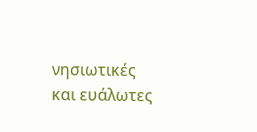νησιωτικές και ευάλωτες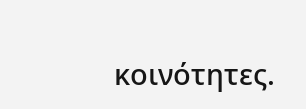κοινότητες.